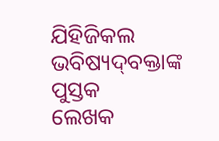ଯିହିଜିକଲ ଭବିଷ୍ୟଦ୍‍ବକ୍ତାଙ୍କ ପୁସ୍ତକ
ଲେଖକ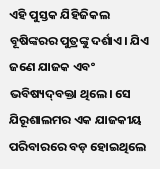ଏହି ପୁସ୍ତକ ଯିହିଜିକଲ ବୂଷିଙ୍କରର ପୁତ୍ରଙ୍କୁ ଦର୍ଶାଏ। ଯିଏ ଜଣେ ଯାଜକ ଏବଂ ଭବିଷ୍ୟଦ୍‍ବକ୍ତା ଥିଲେ। ସେ ଯିରୂଶାଲମର ଏକ ଯାଜକୀୟ ପରିବାରରେ ବଡ଼ ହୋଇଥିଲେ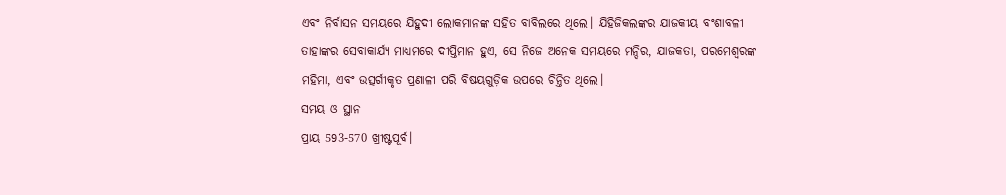ଏବଂ ନିର୍ବାସନ ସମୟରେ ଯିହୁଦୀ ଲୋକମାନଙ୍କ ସହିତ ବାବିଲରେ ଥିଲେ। ଯିହିଜିକଲଙ୍କର ଯାଜକୀୟ ବଂଶାବଳୀ ତାହାଙ୍କର ସେବାକାର୍ଯ୍ୟ ମାଧ୍ୟମରେ ଦୀପ୍ତିମାନ ହୁଏ, ସେ ନିଜେ ଅନେକ ସମୟରେ ମନ୍ଦିର, ଯାଜକତା, ପରମେଶ୍ୱରଙ୍କ ମହିମା, ଏବଂ ଉତ୍ସର୍ଗୀକୃତ ପ୍ରଣାଳୀ ପରି ବିଷୟଗୁଡ଼ିକ ଉପରେ ଚିନ୍ତିତ ଥିଲେ।
ସମୟ ଓ ସ୍ଥାନ
ପ୍ରାୟ 593-570 ଖ୍ରୀଷ୍ଟପୂର୍ବ।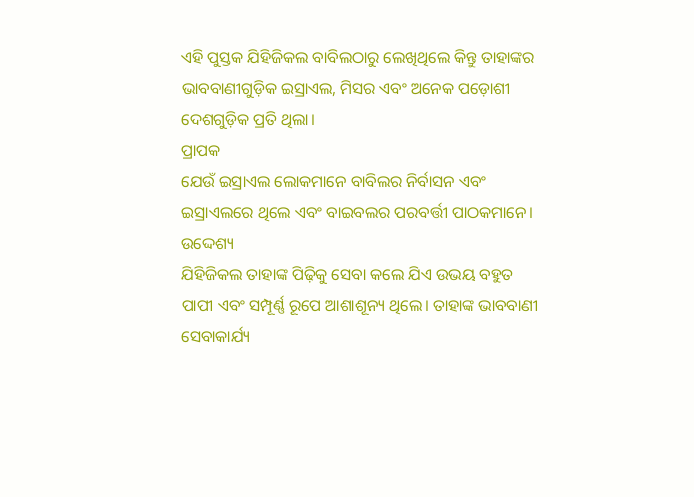ଏହି ପୁସ୍ତକ ଯିହିଜିକଲ ବାବିଲଠାରୁ ଲେଖିଥିଲେ କିନ୍ତୁ ତାହାଙ୍କର ଭାବବାଣୀଗୁଡ଼ିକ ଇସ୍ରାଏଲ, ମିସର ଏବଂ ଅନେକ ପଡ଼ୋଶୀ ଦେଶଗୁଡ଼ିକ ପ୍ରତି ଥିଲା।
ପ୍ରାପକ
ଯେଉଁ ଇସ୍ରାଏଲ ଲୋକମାନେ ବାବିଲର ନିର୍ବାସନ ଏବଂ ଇସ୍ରାଏଲରେ ଥିଲେ ଏବଂ ବାଇବଲର ପରବର୍ତ୍ତୀ ପାଠକମାନେ।
ଉଦ୍ଦେଶ୍ୟ
ଯିହିଜିକଲ ତାହାଙ୍କ ପିଢ଼ିକୁ ସେବା କଲେ ଯିଏ ଉଭୟ ବହୁତ ପାପୀ ଏବଂ ସମ୍ପୂର୍ଣ୍ଣ ରୂପେ ଆଶାଶୂନ୍ୟ ଥିଲେ। ତାହାଙ୍କ ଭାବବାଣୀ ସେବାକାର୍ଯ୍ୟ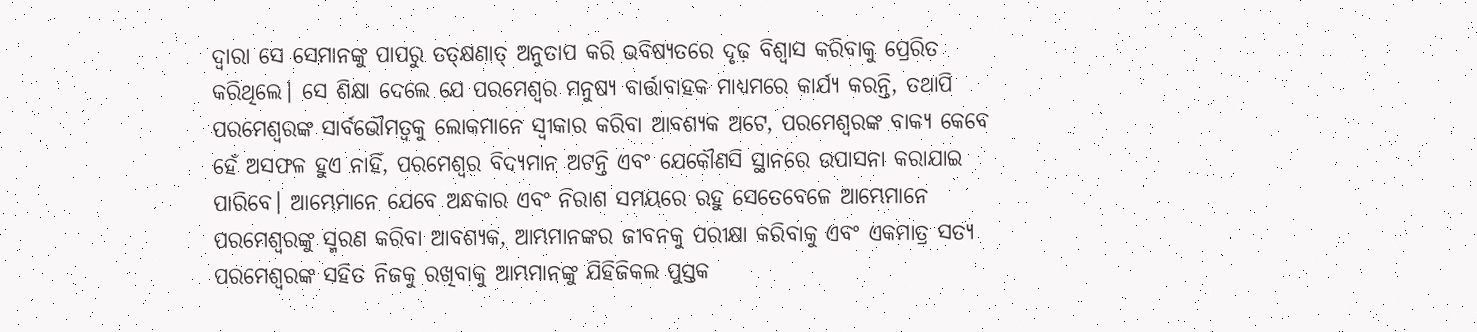ଦ୍ଵାରା ସେ ସେମାନଙ୍କୁ ପାପରୁ ତତ୍‌କ୍ଷଣାତ୍ ଅନୁତାପ କରି ଭବିଷ୍ୟତରେ ଦୃଢ଼ ବିଶ୍ୱାସ କରିବାକୁ ପ୍ରେରିତ କରିଥିଲେ। ସେ ଶିକ୍ଷା ଦେଲେ ଯେ ପରମେଶ୍ୱର ମନୁଷ୍ୟ ବାର୍ତ୍ତାବାହକ ମାଧ୍ୟମରେ କାର୍ଯ୍ୟ କରନ୍ତି, ତଥାପି ପରମେଶ୍ୱରଙ୍କ ସାର୍ବଭୌମତ୍ଵକୁ ଲୋକମାନେ ସ୍ୱୀକାର କରିବା ଆବଶ୍ୟକ ଅଟେ, ପରମେଶ୍ୱରଙ୍କ ବାକ୍ୟ କେବେ ହେଁ ଅସଫଳ ହୁଏ ନାହିଁ, ପରମେଶ୍ୱର ବିଦ୍ୟମାନ ଅଟନ୍ତି ଏବଂ ଯେକୌଣସି ସ୍ଥାନରେ ଉପାସନା କରାଯାଇ ପାରିବେ। ଆମ୍ଭେମାନେ ଯେବେ ଅନ୍ଧକାର ଏବଂ ନିରାଶ ସମୟରେ ରହୁ ସେତେବେଳେ ଆମ୍ଭେମାନେ ପରମେଶ୍ୱରଙ୍କୁ ସ୍ମରଣ କରିବା ଆବଶ୍ୟକ, ଆମ୍ଭମାନଙ୍କର ଜୀବନକୁ ପରୀକ୍ଷା କରିବାକୁ ଏବଂ ଏକମାତ୍ର ସତ୍ୟ ପରମେଶ୍ୱରଙ୍କ ସହିତ ନିଜକୁ ରଖିବାକୁ ଆମ୍ଭମାନଙ୍କୁ ଯିହିଜିକଲ ପୁସ୍ତକ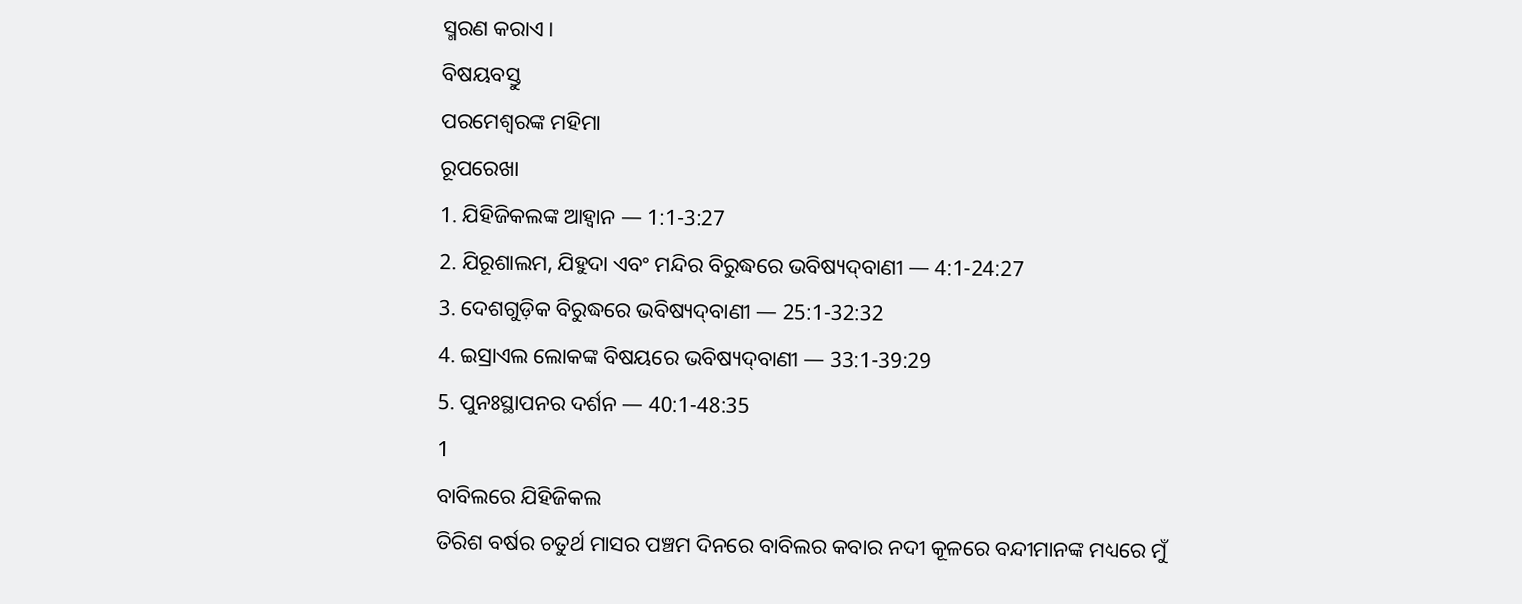ସ୍ମରଣ କରାଏ।
ବିଷୟବସ୍ତୁ
ପରମେଶ୍ୱରଙ୍କ ମହିମା
ରୂପରେଖା
1. ଯିହିଜିକଲଙ୍କ ଆହ୍ୱାନ — 1:1-3:27
2. ଯିରୂଶାଲମ, ଯିହୁଦା ଏବଂ ମନ୍ଦିର ବିରୁଦ୍ଧରେ ଭବିଷ୍ୟଦ୍‍ବାଣୀ — 4:1-24:27
3. ଦେଶଗୁଡ଼ିକ ବିରୁଦ୍ଧରେ ଭବିଷ୍ୟଦ୍‍ବାଣୀ — 25:1-32:32
4. ଇସ୍ରାଏଲ ଲୋକଙ୍କ ବିଷୟରେ ଭବିଷ୍ୟଦ୍‍ବାଣୀ — 33:1-39:29
5. ପୁନଃସ୍ଥାପନର ଦର୍ଶନ — 40:1-48:35
1
ବାବିଲରେ ଯିହିଜିକଲ
ତିରିଶ ବର୍ଷର ଚତୁର୍ଥ ମାସର ପଞ୍ଚମ ଦିନରେ ବାବିଲର କବାର ନଦୀ କୂଳରେ ବନ୍ଦୀମାନଙ୍କ ମଧ୍ୟରେ ମୁଁ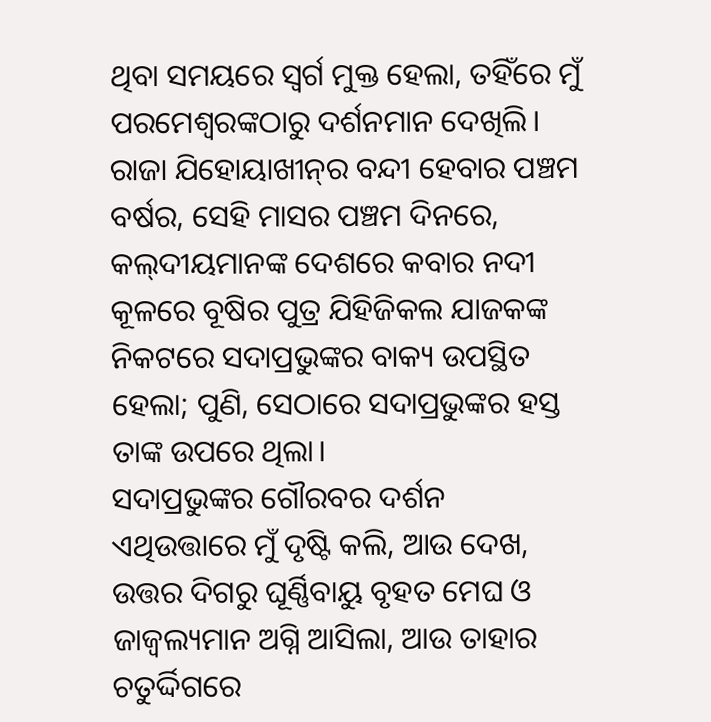ଥିବା ସମୟରେ ସ୍ୱର୍ଗ ମୁକ୍ତ ହେଲା, ତହିଁରେ ମୁଁ ପରମେଶ୍ୱରଙ୍କଠାରୁ ଦର୍ଶନମାନ ଦେଖିଲି। ରାଜା ଯିହୋୟାଖୀନ୍‍ର ବନ୍ଦୀ ହେବାର ପଞ୍ଚମ ବର୍ଷର, ସେହି ମାସର ପଞ୍ଚମ ଦିନରେ, କଲ୍‍ଦୀୟମାନଙ୍କ ଦେଶରେ କବାର ନଦୀ କୂଳରେ ବୂଷିର ପୁତ୍ର ଯିହିଜିକଲ ଯାଜକଙ୍କ ନିକଟରେ ସଦାପ୍ରଭୁଙ୍କର ବାକ୍ୟ ଉପସ୍ଥିତ ହେଲା; ପୁଣି, ସେଠାରେ ସଦାପ୍ରଭୁଙ୍କର ହସ୍ତ ତାଙ୍କ ଉପରେ ଥିଲା।
ସଦାପ୍ରଭୁଙ୍କର ଗୌରବର ଦର୍ଶନ
ଏଥିଉତ୍ତାରେ ମୁଁ ଦୃଷ୍ଟି କଲି, ଆଉ ଦେଖ, ଉତ୍ତର ଦିଗରୁ ଘୂର୍ଣ୍ଣିବାୟୁ ବୃହତ ମେଘ ଓ ଜାଜ୍ୱଲ୍ୟମାନ ଅଗ୍ନି ଆସିଲା, ଆଉ ତାହାର ଚତୁର୍ଦ୍ଦିଗରେ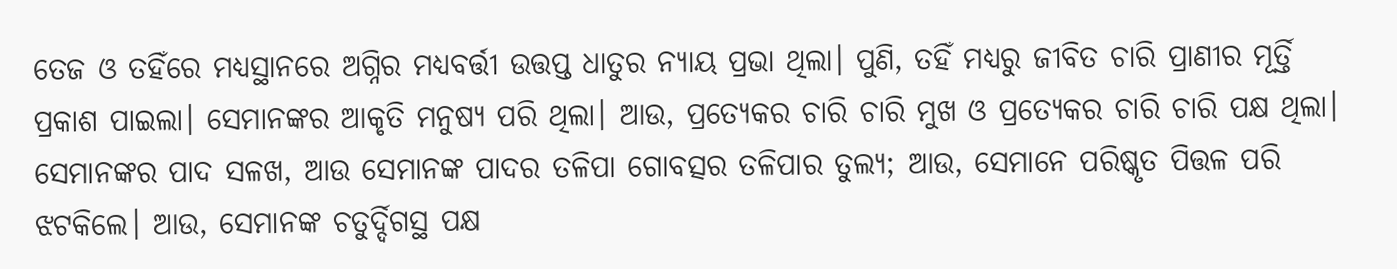ତେଜ ଓ ତହିଁରେ ମଧ୍ୟସ୍ଥାନରେ ଅଗ୍ନିର ମଧ୍ୟବର୍ତ୍ତୀ ଉତ୍ତପ୍ତ ଧାତୁର ନ୍ୟାୟ ପ୍ରଭା ଥିଲା। ପୁଣି, ତହିଁ ମଧ୍ୟରୁ ଜୀବିତ ଚାରି ପ୍ରାଣୀର ମୂର୍ତ୍ତି ପ୍ରକାଶ ପାଇଲା। ସେମାନଙ୍କର ଆକୃତି ମନୁଷ୍ୟ ପରି ଥିଲା। ଆଉ, ପ୍ରତ୍ୟେକର ଚାରି ଚାରି ମୁଖ ଓ ପ୍ରତ୍ୟେକର ଚାରି ଚାରି ପକ୍ଷ ଥିଲା। ସେମାନଙ୍କର ପାଦ ସଳଖ, ଆଉ ସେମାନଙ୍କ ପାଦର ତଳିପା ଗୋବତ୍ସର ତଳିପାର ତୁଲ୍ୟ; ଆଉ, ସେମାନେ ପରିଷ୍କୃତ ପିତ୍ତଳ ପରି ଝଟକିଲେ। ଆଉ, ସେମାନଙ୍କ ଚତୁର୍ଦ୍ଦିଗସ୍ଥ ପକ୍ଷ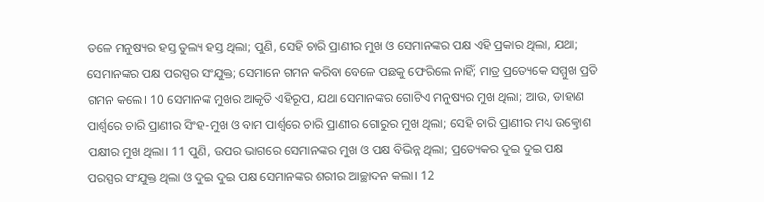ତଳେ ମନୁଷ୍ୟର ହସ୍ତ ତୁଲ୍ୟ ହସ୍ତ ଥିଲା; ପୁଣି, ସେହି ଚାରି ପ୍ରାଣୀର ମୁଖ ଓ ସେମାନଙ୍କର ପକ୍ଷ ଏହି ପ୍ରକାର ଥିଲା, ଯଥା; ସେମାନଙ୍କର ପକ୍ଷ ପରସ୍ପର ସଂଯୁକ୍ତ; ସେମାନେ ଗମନ କରିବା ବେଳେ ପଛକୁ ଫେରିଲେ ନାହିଁ; ମାତ୍ର ପ୍ରତ୍ୟେକେ ସମ୍ମୁଖ ପ୍ରତି ଗମନ କଲେ। 10 ସେମାନଙ୍କ ମୁଖର ଆକୃତି ଏହିରୂପ, ଯଥା ସେମାନଙ୍କର ଗୋଟିଏ ମନୁଷ୍ୟର ମୁଖ ଥିଲା; ଆଉ, ଡାହାଣ ପାର୍ଶ୍ୱରେ ଚାରି ପ୍ରାଣୀର ସିଂହ-ମୁଖ ଓ ବାମ ପାର୍ଶ୍ୱରେ ଚାରି ପ୍ରାଣୀର ଗୋରୁର ମୁଖ ଥିଲା; ସେହି ଚାରି ପ୍ରାଣୀର ମଧ୍ୟ ଉତ୍କ୍ରୋଶ ପକ୍ଷୀର ମୁଖ ଥିଲା। 11 ପୁଣି, ଉପର ଭାଗରେ ସେମାନଙ୍କର ମୁଖ ଓ ପକ୍ଷ ବିଭିନ୍ନ ଥିଲା; ପ୍ରତ୍ୟେକର ଦୁଇ ଦୁଇ ପକ୍ଷ ପରସ୍ପର ସଂଯୁକ୍ତ ଥିଲା ଓ ଦୁଇ ଦୁଇ ପକ୍ଷ ସେମାନଙ୍କର ଶରୀର ଆଚ୍ଛାଦନ କଲା। 12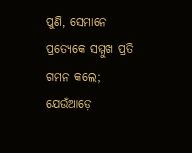ପୁଣି, ସେମାନେ ପ୍ରତ୍ୟେକେ ସମ୍ମୁଖ ପ୍ରତି ଗମନ କଲେ; ଯେଉଁଆଡ଼େ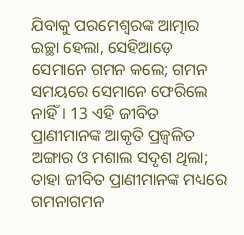ଯିବାକୁ ପରମେଶ୍ୱରଙ୍କ ଆତ୍ମାର ଇଚ୍ଛା ହେଲା, ସେହିଆଡ଼େ ସେମାନେ ଗମନ କଲେ; ଗମନ ସମୟରେ ସେମାନେ ଫେରିଲେ ନାହିଁ। 13 ଏହି ଜୀବିତ ପ୍ରାଣୀମାନଙ୍କ ଆକୃତି ପ୍ରଜ୍ୱଳିତ ଅଙ୍ଗାର ଓ ମଶାଲ ସଦୃଶ ଥିଲା; ତାହା ଜୀବିତ ପ୍ରାଣୀମାନଙ୍କ ମଧ୍ୟରେ ଗମନାଗମନ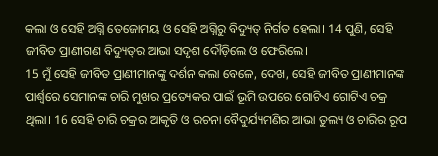କଲା ଓ ସେହି ଅଗ୍ନି ତେଜୋମୟ ଓ ସେହି ଅଗ୍ନିରୁ ବିଦ୍ୟୁତ୍ ନିର୍ଗତ ହେଲା। 14 ପୁଣି, ସେହି ଜୀବିତ ପ୍ରାଣୀଗଣ ବିଦ୍ୟୁତ୍‍ର ଆଭା ସଦୃଶ ଦୌଡ଼ିଲେ ଓ ଫେରିଲେ।
15 ମୁଁ ସେହି ଜୀବିତ ପ୍ରାଣୀମାନଙ୍କୁ ଦର୍ଶନ କଲା ବେଳେ, ଦେଖ, ସେହି ଜୀବିତ ପ୍ରାଣୀମାନଙ୍କ ପାର୍ଶ୍ୱରେ ସେମାନଙ୍କ ଚାରି ମୁଖର ପ୍ରତ୍ୟେକର ପାଇଁ ଭୂମି ଉପରେ ଗୋଟିଏ ଗୋଟିଏ ଚକ୍ର ଥିଲା। 16 ସେହି ଚାରି ଚକ୍ରର ଆକୃତି ଓ ରଚନା ବୈଦୁର୍ଯ୍ୟମଣିର ଆଭା ତୁଲ୍ୟ ଓ ଚାରିର ରୂପ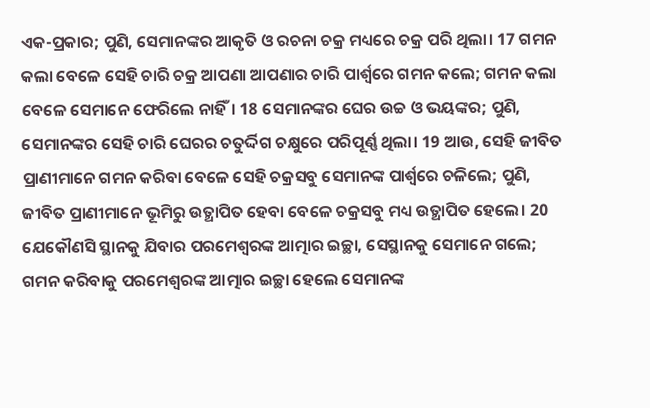ଏକ-ପ୍ରକାର; ପୁଣି, ସେମାନଙ୍କର ଆକୃତି ଓ ରଚନା ଚକ୍ର ମଧ୍ୟରେ ଚକ୍ର ପରି ଥିଲା। 17 ଗମନ କଲା ବେଳେ ସେହି ଚାରି ଚକ୍ର ଆପଣା ଆପଣାର ଚାରି ପାର୍ଶ୍ୱରେ ଗମନ କଲେ; ଗମନ କଲା ବେଳେ ସେମାନେ ଫେରିଲେ ନାହିଁ। 18 ସେମାନଙ୍କର ଘେର ଉଚ୍ଚ ଓ ଭୟଙ୍କର; ପୁଣି, ସେମାନଙ୍କର ସେହି ଚାରି ଘେରର ଚତୁର୍ଦ୍ଦିଗ ଚକ୍ଷୁରେ ପରିପୂର୍ଣ୍ଣ ଥିଲା। 19 ଆଉ, ସେହି ଜୀବିତ ପ୍ରାଣୀମାନେ ଗମନ କରିବା ବେଳେ ସେହି ଚକ୍ରସବୁ ସେମାନଙ୍କ ପାର୍ଶ୍ୱରେ ଚଳିଲେ; ପୁଣି, ଜୀବିତ ପ୍ରାଣୀମାନେ ଭୂମିରୁ ଉତ୍ଥାପିତ ହେବା ବେଳେ ଚକ୍ରସବୁ ମଧ୍ୟ ଉତ୍ଥାପିତ ହେଲେ। 20 ଯେକୌଣସି ସ୍ଥାନକୁ ଯିବାର ପରମେଶ୍ୱରଙ୍କ ଆତ୍ମାର ଇଚ୍ଛା, ସେସ୍ଥାନକୁ ସେମାନେ ଗଲେ; ଗମନ କରିବାକୁ ପରମେଶ୍ୱରଙ୍କ ଆତ୍ମାର ଇଚ୍ଛା ହେଲେ ସେମାନଙ୍କ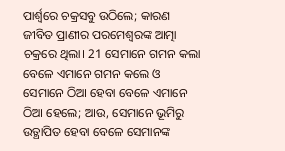ପାର୍ଶ୍ୱରେ ଚକ୍ରସବୁ ଉଠିଲେ; କାରଣ ଜୀବିତ ପ୍ରାଣୀର ପରମେଶ୍ୱରଙ୍କ ଆତ୍ମା ଚକ୍ରରେ ଥିଲା। 21 ସେମାନେ ଗମନ କଲା ବେଳେ ଏମାନେ ଗମନ କଲେ ଓ ସେମାନେ ଠିଆ ହେବା ବେଳେ ଏମାନେ ଠିଆ ହେଲେ; ଆଉ, ସେମାନେ ଭୂମିରୁ ଉତ୍ଥାପିତ ହେବା ବେଳେ ସେମାନଙ୍କ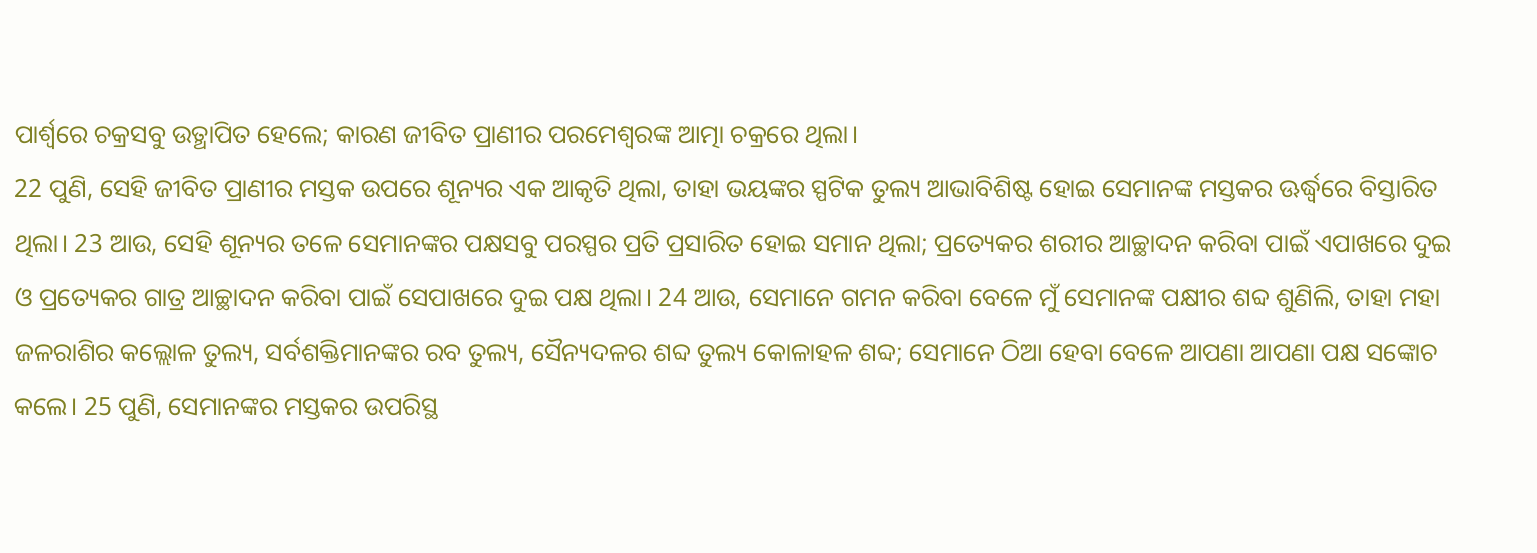ପାର୍ଶ୍ୱରେ ଚକ୍ରସବୁ ଉତ୍ଥାପିତ ହେଲେ; କାରଣ ଜୀବିତ ପ୍ରାଣୀର ପରମେଶ୍ୱରଙ୍କ ଆତ୍ମା ଚକ୍ରରେ ଥିଲା।
22 ପୁଣି, ସେହି ଜୀବିତ ପ୍ରାଣୀର ମସ୍ତକ ଉପରେ ଶୂନ୍ୟର ଏକ ଆକୃତି ଥିଲା, ତାହା ଭୟଙ୍କର ସ୍ପଟିକ ତୁଲ୍ୟ ଆଭାବିଶିଷ୍ଟ ହୋଇ ସେମାନଙ୍କ ମସ୍ତକର ଊର୍ଦ୍ଧ୍ୱରେ ବିସ୍ତାରିତ ଥିଲା। 23 ଆଉ, ସେହି ଶୂନ୍ୟର ତଳେ ସେମାନଙ୍କର ପକ୍ଷସବୁ ପରସ୍ପର ପ୍ରତି ପ୍ରସାରିତ ହୋଇ ସମାନ ଥିଲା; ପ୍ରତ୍ୟେକର ଶରୀର ଆଚ୍ଛାଦନ କରିବା ପାଇଁ ଏପାଖରେ ଦୁଇ ଓ ପ୍ରତ୍ୟେକର ଗାତ୍ର ଆଚ୍ଛାଦନ କରିବା ପାଇଁ ସେପାଖରେ ଦୁଇ ପକ୍ଷ ଥିଲା। 24 ଆଉ, ସେମାନେ ଗମନ କରିବା ବେଳେ ମୁଁ ସେମାନଙ୍କ ପକ୍ଷୀର ଶବ୍ଦ ଶୁଣିଲି, ତାହା ମହା ଜଳରାଶିର କଲ୍ଲୋଳ ତୁଲ୍ୟ, ସର୍ବଶକ୍ତିମାନଙ୍କର ରବ ତୁଲ୍ୟ, ସୈନ୍ୟଦଳର ଶବ୍ଦ ତୁଲ୍ୟ କୋଳାହଳ ଶବ୍ଦ; ସେମାନେ ଠିଆ ହେବା ବେଳେ ଆପଣା ଆପଣା ପକ୍ଷ ସଙ୍କୋଚ କଲେ। 25 ପୁଣି, ସେମାନଙ୍କର ମସ୍ତକର ଉପରିସ୍ଥ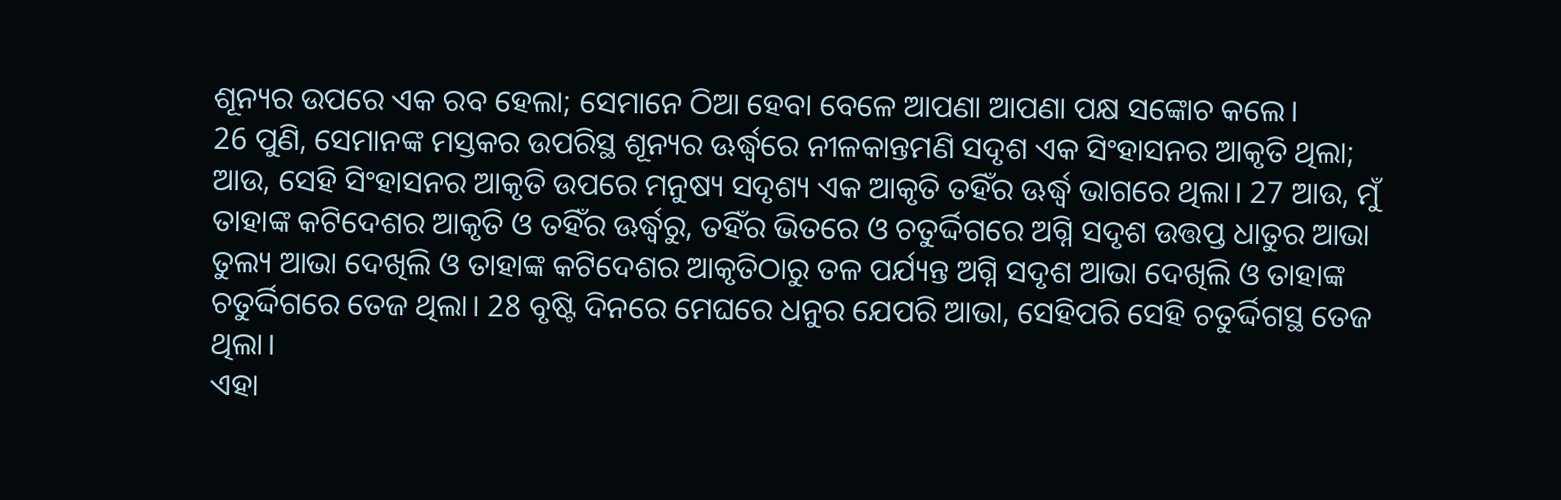ଶୂନ୍ୟର ଉପରେ ଏକ ରବ ହେଲା; ସେମାନେ ଠିଆ ହେବା ବେଳେ ଆପଣା ଆପଣା ପକ୍ଷ ସଙ୍କୋଚ କଲେ।
26 ପୁଣି, ସେମାନଙ୍କ ମସ୍ତକର ଉପରିସ୍ଥ ଶୂନ୍ୟର ଊର୍ଦ୍ଧ୍ୱରେ ନୀଳକାନ୍ତମଣି ସଦୃଶ ଏକ ସିଂହାସନର ଆକୃତି ଥିଲା; ଆଉ, ସେହି ସିଂହାସନର ଆକୃତି ଉପରେ ମନୁଷ୍ୟ ସଦୃଶ୍ୟ ଏକ ଆକୃତି ତହିଁର ଊର୍ଦ୍ଧ୍ୱ ଭାଗରେ ଥିଲା। 27 ଆଉ, ମୁଁ ତାହାଙ୍କ କଟିଦେଶର ଆକୃତି ଓ ତହିଁର ଊର୍ଦ୍ଧ୍ୱରୁ, ତହିଁର ଭିତରେ ଓ ଚତୁର୍ଦ୍ଦିଗରେ ଅଗ୍ନି ସଦୃଶ ଉତ୍ତପ୍ତ ଧାତୁର ଆଭା ତୁଲ୍ୟ ଆଭା ଦେଖିଲି ଓ ତାହାଙ୍କ କଟିଦେଶର ଆକୃତିଠାରୁ ତଳ ପର୍ଯ୍ୟନ୍ତ ଅଗ୍ନି ସଦୃଶ ଆଭା ଦେଖିଲି ଓ ତାହାଙ୍କ ଚତୁର୍ଦ୍ଦିଗରେ ତେଜ ଥିଲା। 28 ବୃଷ୍ଟି ଦିନରେ ମେଘରେ ଧନୁର ଯେପରି ଆଭା, ସେହିପରି ସେହି ଚତୁର୍ଦ୍ଦିଗସ୍ଥ ତେଜ ଥିଲା।
ଏହା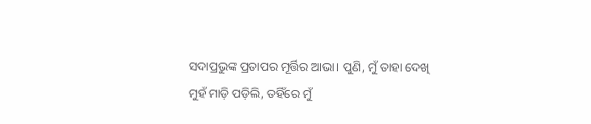ସଦାପ୍ରଭୁଙ୍କ ପ୍ରତାପର ମୂର୍ତ୍ତିର ଆଭା। ପୁଣି, ମୁଁ ତାହା ଦେଖି ମୁହଁ ମାଡ଼ି ପଡ଼ିଲି, ତହିଁରେ ମୁଁ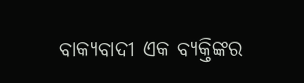ବାକ୍ୟବାଦୀ ଏକ ବ୍ୟକ୍ତିଙ୍କର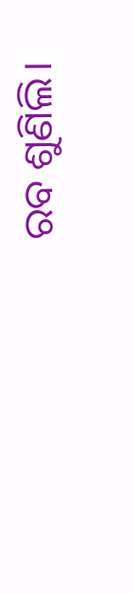ରବ ଶୁଣିଲି।